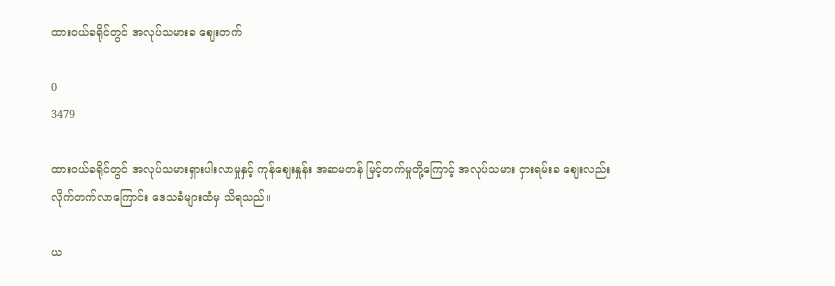ထားဝယ်ခရိုင်တွင် အလုပ်သမားခ ဈေးတက်

0
3479

ထားဝယ်ခရိုင်တွင် အလုပ်သမားရှားပါးလာမှုနှင့် ကုန်ဈေးနှုန်း အဆမတန် မြင့်တက်မှုတို့ကြောင့် အလုပ်သမား ငှားရမ်းခ ဈေးလည်း လိုက်တက်လာကြောင်း ဒေသခံများထံမှ သိရသည်။

ယ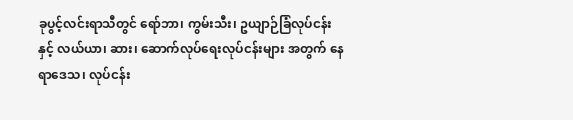ခုပွင့်လင်းရာသီတွင် ရော်ဘာ၊ ကွမ်းသီး၊ ဥယျာဉ်ခြံလုပ်ငန်းနှင့် လယ်ယာ၊ ဆား၊ ဆောက်လုပ်ရေးလုပ်ငန်းများ အတွက် နေရာဒေသ၊ လုပ်ငန်း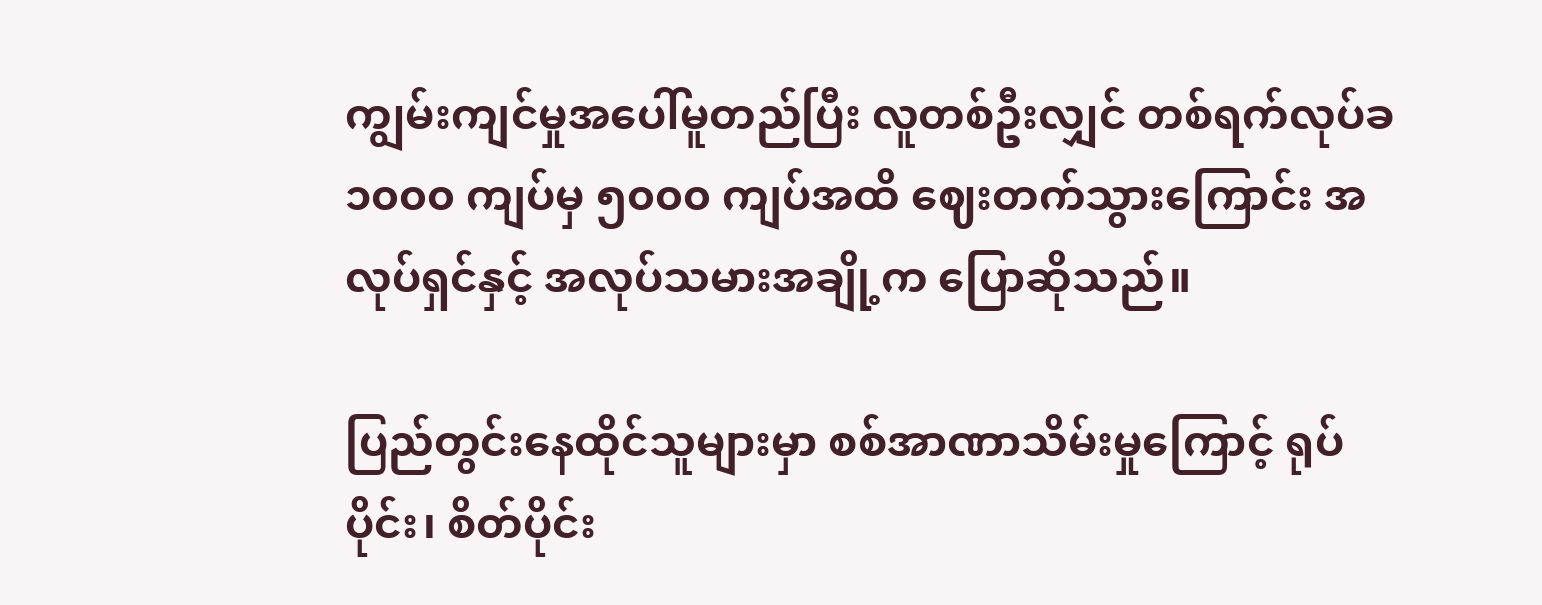ကျွမ်းကျင်မှုအပေါ်မူတည်ပြီး လူတစ်ဦးလျှင် တစ်ရက်လုပ်ခ ၁၀၀၀ ကျပ်မှ ၅၀၀၀ ကျပ်အထိ ဈေးတက်သွားကြောင်း အလုပ်ရှင်နှင့် အလုပ်သမားအချို့က ပြောဆိုသည်။

ပြည်တွင်းနေထိုင်သူများမှာ စစ်အာဏာသိမ်းမှုကြောင့် ရုပ်ပိုင်း၊ စိတ်ပိုင်း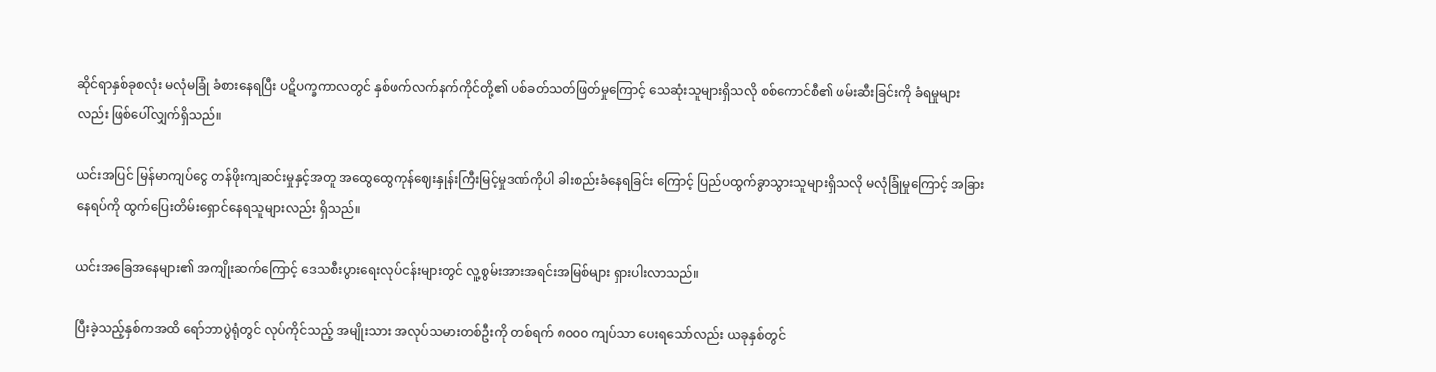ဆိုင်ရာနှစ်ခုစလုံး မလုံမခြုံ ခံစားနေရပြီး ပဋိပက္ခကာလတွင် နှစ်ဖက်လက်နက်ကိုင်တို့၏ ပစ်ခတ်သတ်ဖြတ်မှုကြောင့် သေဆုံးသူများရှိသလို စစ်ကောင်စီ၏ ဖမ်းဆီးခြင်းကို ခံရမှုများလည်း ဖြစ်ပေါ်လျှက်ရှိသည်။

ယင်းအပြင် မြန်မာကျပ်ငွေ တန်ဖိုးကျဆင်းမှုနှင့်အတူ အထွေထွေကုန်ဈေးနှုန်းကြီးမြင့်မှုဒဏ်ကိုပါ ခါးစည်းခံနေရခြင်း ကြောင့် ပြည်ပထွက်ခွာသွားသူများရှိသလို မလုံခြုံမှုကြောင့် အခြားနေရပ်ကို ထွက်ပြေးတိမ်းရှောင်နေရသူများလည်း ရှိသည်။

ယင်းအခြေအနေများ၏ အကျိုးဆက်ကြောင့် ဒေသစီးပွားရေးလုပ်ငန်းများတွင် လူ့စွမ်းအားအရင်းအမြစ်များ ရှားပါးလာသည်။

ပြီးခဲ့သည့်နှစ်ကအထိ ရော်ဘာပွဲရုံတွင် လုပ်ကိုင်သည့် အမျိုးသား အလုပ်သမားတစ်ဦးကို တစ်ရက် ၈၀၀၀ ကျပ်သာ ပေးရသော်လည်း ယခုနှစ်တွင်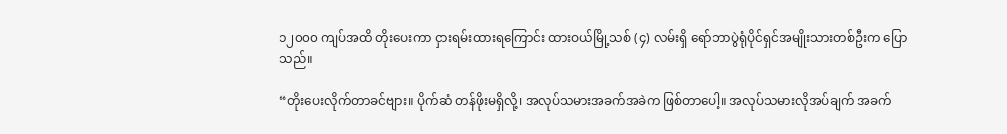၁၂၀၀၀ ကျပ်အထိ တိုးပေးကာ ငှားရမ်းထားရကြောင်း ထားဝယ်မြို့သစ် (၄) လမ်းရှိ ရော်ဘာပွဲရုံပိုင်ရှင်အမျိုးသားတစ်ဦးက ပြောသည်။

“တိုးပေးလိုက်တာခင်ဗျား။ ပိုက်ဆံ တန်ဖိုးမရှိလို့၊ အလုပ်သမားအခက်အခဲက ဖြစ်တာပေါ့။ အလုပ်သမားလိုအပ်ချက် အခက်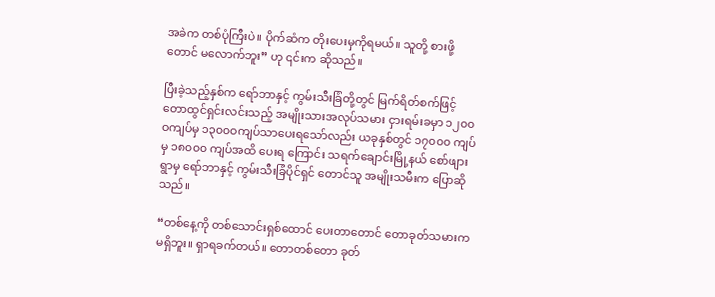အခဲက တစ်ပုံကြီးပဲ။ ပိုက်ဆံက တိုးပေးမှကိုရမယ်။ သူတို့ စားဖို့တောင် မလောက်ဘူး” ဟု ၎င်းက ဆိုသည်။

ပြီးခဲ့သည့်နှစ်က ရော်ဘာနှင့် ကွမ်းသီးခြံတို့တွင် မြက်ရိတ်စက်ဖြင့် တောထွင်ရှင်းလင်းသည့် အမျိုးသားအလုပ်သမား ငှားရမ်းခမှာ ၁၂၀၀ဝကျပ်မှ ၁၃၀၀ဝကျပ်သာပေးရသော်လည်း ယခုနှစ်တွင် ၁၇၀၀၀ ကျပ်မှ ၁၈၀၀၀ ကျပ်အထိ ပေးရ ကြောင်း သရက်ချောင်းမြို့နယ် စော်ဖျားရွာမှ ရော်ဘာနှင့် ကွမ်းသီးခြံပိုင်ရှင် တောင်သူ အမျိုးသမီးက ပြောဆိုသည်။

“တစ်နေ့ကို တစ်သောင်းရှစ်ထောင် ပေးတာတောင် တောခုတ်သမားက မရှိဘူး။ ရှာရခက်တယ်။ တောတစ်တော ခုတ်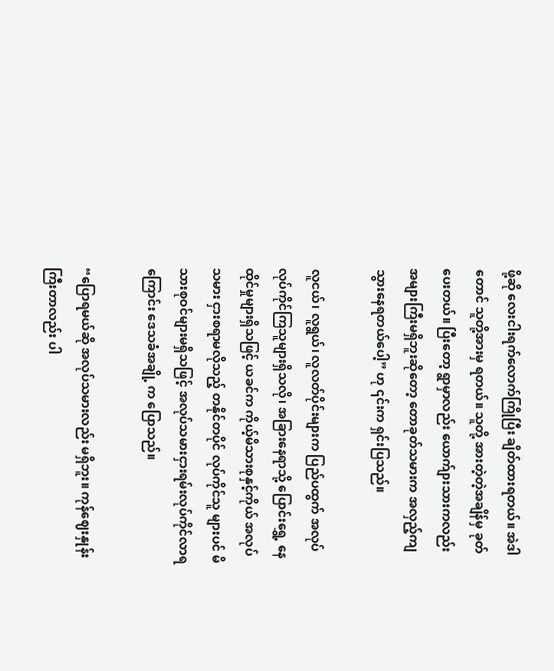ဖို့ဆို လေးငါးရက်လောက်ကြိုပြီး ချိတ်ထားရတယ်။ အဲဒါတောင် သူတို့အားမှ ရတယ်။ သူတို့ အားတဲ့တဲ့အချိန်မှ ခုတ်ပေးတယ်။ ပြီးတော့ ရွာမှာလည်း ယောက်ျားသားကလည်း အများကြီးမရှိဘူးဆိုတော့ တောခုတ်သမားက အလှည့်ကျ သွားနေရတယ်ပေါ့” ဟု ၎င်းက ရှင်းပြသည်။

လူငယ်၊ လူရွယ်၊ လူလတ်ပိုင်းများက ပြည်ပထွက် အလုပ်လုပ်ကိုင်ကြသူများရှိသလို၊ အခြားနေရာသို့ ပြောင်းရွှေ့ နေထိုင်မှုများရှိသဖြင့် ယခင်က ကိုယ့်မိသားစုနှင့်ကိုယ် အလုပ်သမား ငှားစရာမလိုသည့် တနိုင်တပိုင် လုပ်ကိုင်သူ များပင် မိသားစုဝင်များမရှိသဖြင့် အလုပ်သမားငှားရမ်းလုပ်ကိုင်လာရကြောင်း ဒေသခံအချို့ က ပြောသည်။

“ပြောရမယ်ဆို အလုပ်သမားလည်း မရှိဘူး။ ကုန်ဈေးနှုန်းကြီးတာလည်း ပါ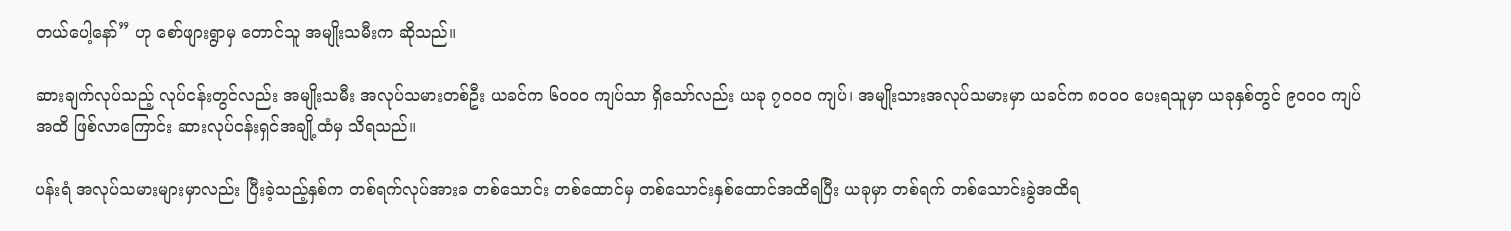တယ်ပေါ့နော်” ဟု စော်ဖျားရွာမှ တောင်သူ အမျိုးသမီးက ဆိုသည်။

ဆားချက်လုပ်သည့် လုပ်ငန်းတွင်လည်း အမျိုးသမီး အလုပ်သမားတစ်ဦး ယခင်က ၆၀၀၀ ကျပ်သာ ရှိသော်လည်း ယခု ၇၀၀၀ ကျပ်၊ အမျိုးသားအလုပ်သမားမှာ ယခင်က ၈၀၀၀ ပေးရသူမှာ ယခုနှစ်တွင် ၉၀၀၀ ကျပ်အထိ ဖြစ်လာကြောင်း ဆားလုပ်ငန်းရှင်အချို့ထံမှ သိရသည်။

ပန်းရံ အလုပ်သမားများမှာလည်း ပြီးခဲ့သည့်နှစ်က တစ်ရက်လုပ်အားခ တစ်သောင်း တစ်ထောင်မှ တစ်သောင်းနှစ်ထောင်အထိရပြီး ယခုမှာ တစ်ရက် တစ်သောင်းခွဲအထိရ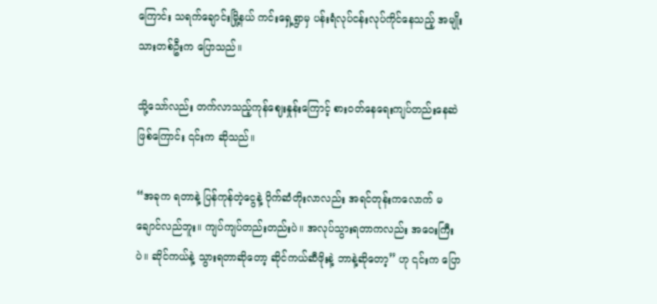ကြောင်း သရက်ချောင်းမြို့နယ် ကင်းရှေ့ရွာမှ ပန်းရံလုပ်ငန်းလုပ်ကိုင်နေသည့် အမျိုးသားတစ်ဦးက ပြောသည်။

သို့သော်လည်း တက်လာသည့်ကုန်ဈေးနှုန်းကြောင့် စားဝတ်နေရေးကျပ်တည်းနေဆဲဖြစ်ကြောင်း ၎င်းက ဆိုသည်။

“အခုက ရတာနဲ့ ပြန်ကုန်တဲ့ငွေနဲ့ ပိုက်ဆံတိုးလာလည်း အရင်တုန်းကလောက် မချောင်လည်ဘူး။ ကျပ်ကျပ်တည်းတည်းပဲ။ အလုပ်သွားရတာကလည်း အဝေးကြီးပဲ။ ဆိုင်ကယ်နဲ့ သွားရတာဆိုတော့ ဆိုင်ကယ်ဆီဖိုးနဲ့ ဘာနဲ့ဆိုတော့” ဟု ၎င်းက ပြော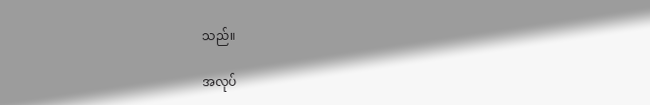သည်။

အလုပ်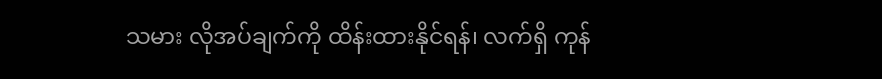သမား လိုအပ်ချက်ကို ထိန်းထားနိုင်ရန်၊ လက်ရှိ ကုန်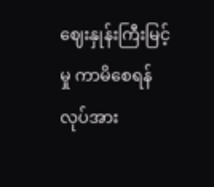ဈေးနှုန်းကြီးမြင့်မှု ကာမိစေရန် လုပ်အား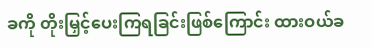ခကို တိုးမြှင့်ပေးကြရခြင်းဖြစ်ကြောင်း ထားဝယ်ခ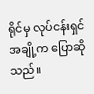ရိုင်မှ လုပ်ငန်းရှင်အချို့က ပြောဆိုသည်။